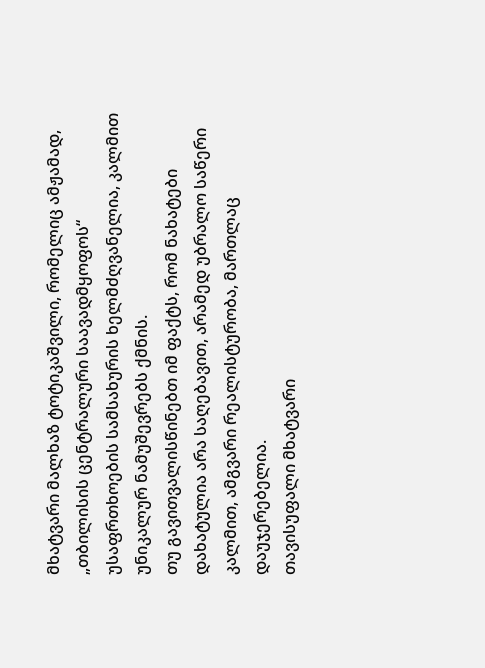მხატვარი მალხაზ ტოტიკაშვილი, რომელიც ამჟამად, „თბილისის ცენტრალური საავადმყოფოს“ უსაფრთხოების სამსახურის ხელმძღვანელია, კალმით უნიკალურ ნამუშევრებს ქმნის.
თუ გავითვალისწინებთ იმ ფაქტს, რომ ნახატები დახატულია არა საღებავით, არამედ უბრალო საწერი კალმით, ამგვარი რეალისტურობა, მართლაც დაუჯერებელია.
თავისუფალი მხატვარი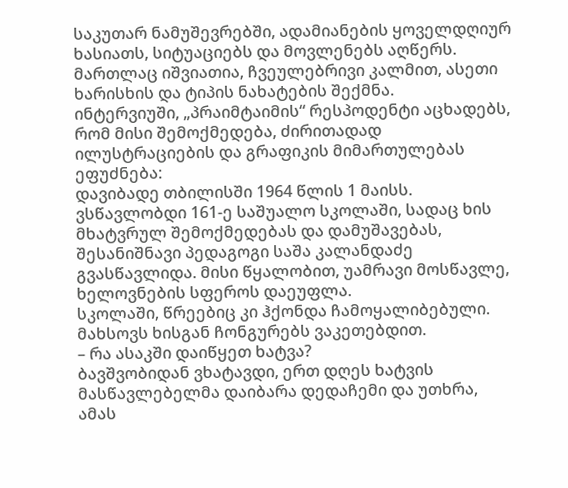საკუთარ ნამუშევრებში, ადამიანების ყოველდღიურ ხასიათს, სიტუაციებს და მოვლენებს აღწერს. მართლაც იშვიათია, ჩვეულებრივი კალმით, ასეთი ხარისხის და ტიპის ნახატების შექმნა.
ინტერვიუში, „პრაიმტაიმის“ რესპოდენტი აცხადებს, რომ მისი შემოქმედება, ძირითადად ილუსტრაციების და გრაფიკის მიმართულებას ეფუძნება:
დავიბადე თბილისში 1964 წლის 1 მაისს. ვსწავლობდი 161-ე საშუალო სკოლაში, სადაც ხის მხატვრულ შემოქმედებას და დამუშავებას, შესანიშნავი პედაგოგი საშა კალანდაძე გვასწავლიდა. მისი წყალობით, უამრავი მოსწავლე, ხელოვნების სფეროს დაეუფლა.
სკოლაში, წრეებიც კი ჰქონდა ჩამოყალიბებული. მახსოვს ხისგან ჩონგურებს ვაკეთებდით.
– რა ასაკში დაიწყეთ ხატვა?
ბავშვობიდან ვხატავდი, ერთ დღეს ხატვის მასწავლებელმა დაიბარა დედაჩემი და უთხრა, ამას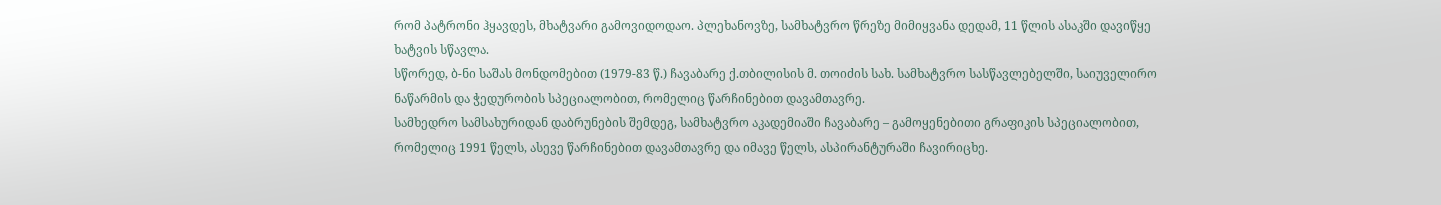რომ პატრონი ჰყავდეს, მხატვარი გამოვიდოდაო. პლეხანოვზე, სამხატვრო წრეზე მიმიყვანა დედამ, 11 წლის ასაკში დავიწყე ხატვის სწავლა.
სწორედ, ბ-ნი საშას მონდომებით (1979-83 წ.) ჩავაბარე ქ.თბილისის მ. თოიძის სახ. სამხატვრო სასწავლებელში, საიუველირო ნაწარმის და ჭედურობის სპეციალობით, რომელიც წარჩინებით დავამთავრე.
სამხედრო სამსახურიდან დაბრუნების შემდეგ, სამხატვრო აკადემიაში ჩავაბარე – გამოყენებითი გრაფიკის სპეციალობით, რომელიც 1991 წელს, ასევე წარჩინებით დავამთავრე და იმავე წელს, ასპირანტურაში ჩავირიცხე.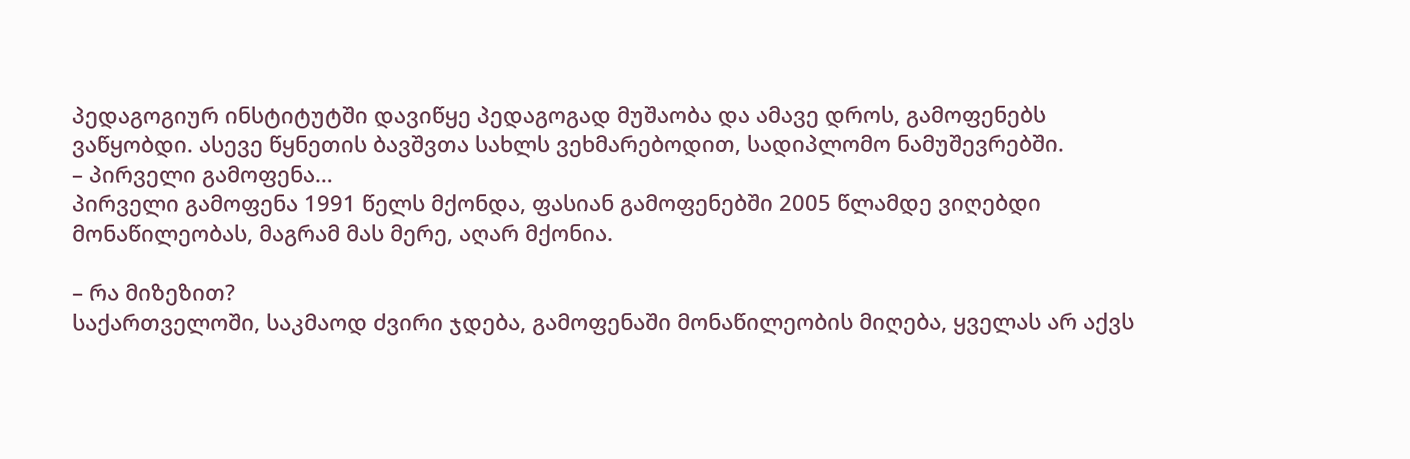პედაგოგიურ ინსტიტუტში დავიწყე პედაგოგად მუშაობა და ამავე დროს, გამოფენებს ვაწყობდი. ასევე წყნეთის ბავშვთა სახლს ვეხმარებოდით, სადიპლომო ნამუშევრებში.
– პირველი გამოფენა…
პირველი გამოფენა 1991 წელს მქონდა, ფასიან გამოფენებში 2005 წლამდე ვიღებდი მონაწილეობას, მაგრამ მას მერე, აღარ მქონია.

– რა მიზეზით?
საქართველოში, საკმაოდ ძვირი ჯდება, გამოფენაში მონაწილეობის მიღება, ყველას არ აქვს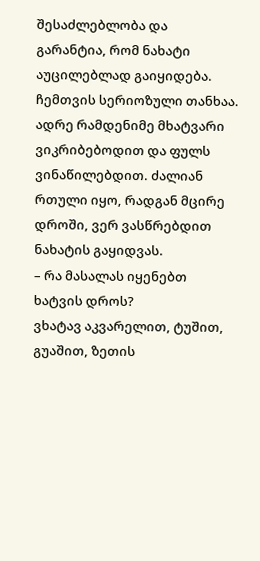შესაძლებლობა და გარანტია, რომ ნახატი აუცილებლად გაიყიდება. ჩემთვის სერიოზული თანხაა. ადრე რამდენიმე მხატვარი ვიკრიბებოდით და ფულს ვინაწილებდით. ძალიან რთული იყო, რადგან მცირე დროში, ვერ ვასწრებდით ნახატის გაყიდვას.
– რა მასალას იყენებთ ხატვის დროს?
ვხატავ აკვარელით, ტუშით, გუაშით, ზეთის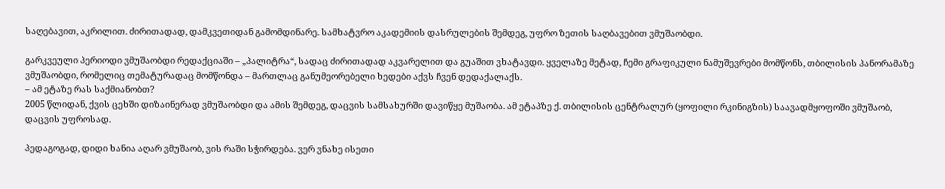საღებავით, აკრილით. ძირითადად, დამკვეთიდან გამომდინარე. სამხატვრო აკადემიის დასრულების შემდეგ, უფრო ზეთის საღბავებით ვმუშაობდი.

გარკვეული პერიოდი ვმუშაობდი რედაქციაში – „პალიტრა“, სადაც ძირითადად აკვარელით და გუაშით ვხატავდი. ყველაზე მეტად, ჩემი გრაფიკული ნამუშევრები მომწონს, თბილისის პანორამაზე ვმუშაობდი, რომელიც თემატურადაც მომწონდა – მართლაც განუმეორებელი ხედები აქვს ჩვენ დედაქალაქს.
– ამ ეტაზე რას საქმიანობთ?
2005 წლიდან, ქვის ცეხში დიზაინერად ვმუშაობდი და ამის შემდეგ, დაცვის სამსახურში დავიწყე მუშაობა. ამ ეტაპზე ქ. თბილისის ცენტრალურ (ყოფილი რკინიგზის) საავადმყოფოში ვმუშაობ, დაცვის უფროსად.

პედაგოგად, დიდი ხანია აღარ ვმუშაობ, ვის რაში სჭირდება. ვერ ვნახე ისეთი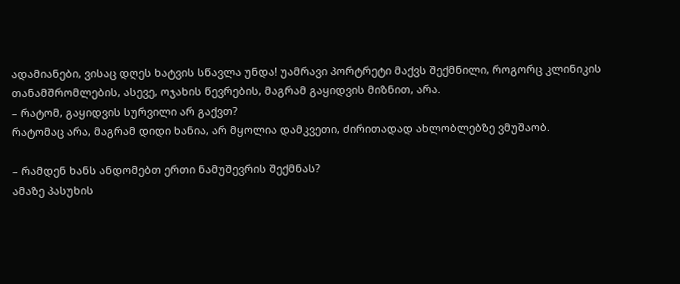ადამიანები, ვისაც დღეს ხატვის სწავლა უნდა! უამრავი პორტრეტი მაქვს შექმნილი, როგორც კლინიკის თანამშრომლების, ასევე, ოჯახის წევრების, მაგრამ გაყიდვის მიზნით, არა.
– რატომ, გაყიდვის სურვილი არ გაქვთ?
რატომაც არა, მაგრამ დიდი ხანია, არ მყოლია დამკვეთი, ძირითადად ახლობლებზე ვმუშაობ.

– რამდენ ხანს ანდომებთ ერთი ნამუშევრის შექმნას?
ამაზე პასუხის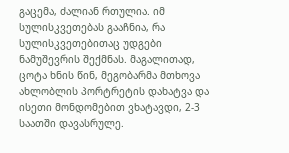გაცემა, ძალიან რთულია. იმ სულისკვეთებას გააჩნია, რა სულისკვეთებითაც უდგები ნამუშევრის შექმნას. მაგალითად, ცოტა ხნის წინ, მეგობარმა მთხოვა ახლობლის პორტრეტის დახატვა და ისეთი მონდომებით ვხატავდი, 2-3 საათში დავასრულე.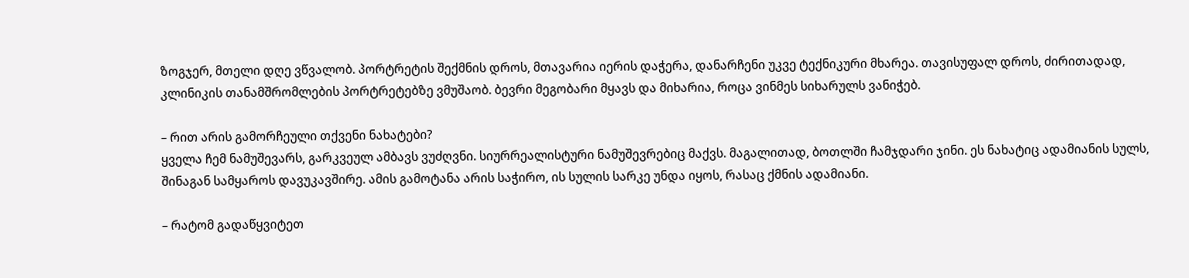ზოგჯერ, მთელი დღე ვწვალობ. პორტრეტის შექმნის დროს, მთავარია იერის დაჭერა, დანარჩენი უკვე ტექნიკური მხარეა. თავისუფალ დროს, ძირითადად, კლინიკის თანამშრომლების პორტრეტებზე ვმუშაობ. ბევრი მეგობარი მყავს და მიხარია, როცა ვინმეს სიხარულს ვანიჭებ.

– რით არის გამორჩეული თქვენი ნახატები?
ყველა ჩემ ნამუშევარს, გარკვეულ ამბავს ვუძღვნი. სიურრეალისტური ნამუშევრებიც მაქვს. მაგალითად, ბოთლში ჩამჯდარი ჯინი. ეს ნახატიც ადამიანის სულს, შინაგან სამყაროს დავუკავშირე. ამის გამოტანა არის საჭირო, ის სულის სარკე უნდა იყოს, რასაც ქმნის ადამიანი.

– რატომ გადაწყვიტეთ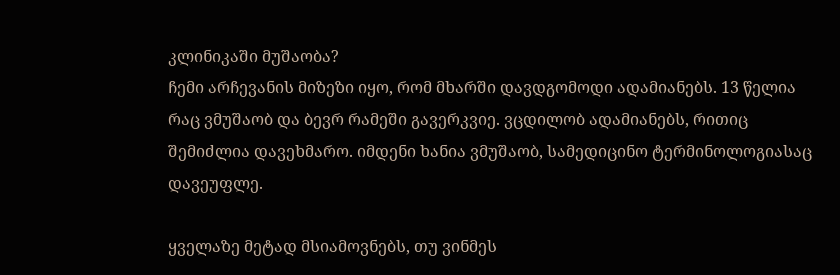კლინიკაში მუშაობა?
ჩემი არჩევანის მიზეზი იყო, რომ მხარში დავდგომოდი ადამიანებს. 13 წელია რაც ვმუშაობ და ბევრ რამეში გავერკვიე. ვცდილობ ადამიანებს, რითიც შემიძლია დავეხმარო. იმდენი ხანია ვმუშაობ, სამედიცინო ტერმინოლოგიასაც დავეუფლე.

ყველაზე მეტად მსიამოვნებს, თუ ვინმეს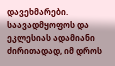დავეხმარები. საავადმყოფოს და ეკლესიას ადამიანი ძირითადად, იმ დროს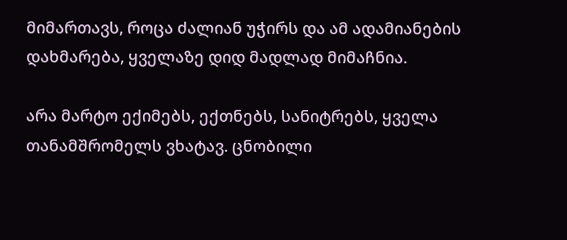მიმართავს, როცა ძალიან უჭირს და ამ ადამიანების დახმარება, ყველაზე დიდ მადლად მიმაჩნია.

არა მარტო ექიმებს, ექთნებს, სანიტრებს, ყველა თანამშრომელს ვხატავ. ცნობილი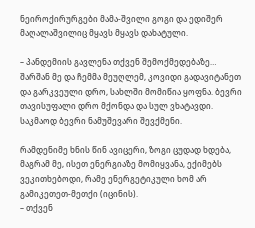ნეიროქირურგები მამა-შვილი გოგი და ედიშერ მაღალაშვილიც მყავს მყავს დახატული.

– პანდემიის გავლენა თქვენ შემოქმედებაზე…
შარშან მე და ჩემმა მეუღლემ, კოვიდი გადავიტანეთ და გარკვეული დრო, სახლში მომიწია ყოფნა. ბევრი თავისუფალი დრო მქონდა და სულ ვხატავდი. საკმაოდ ბევრი ნამუშევარი შევქმენი.

რამდენიმე ხნის წინ ავიცერი, ზოგი ცუდად ხდება, მაგრამ მე, ისეთ ენერგიაზე მომიყვანა, ექიმებს ვეკითხებოდი, რამე ენერგეტიკული ხომ არ გამიკეთეთ-მეთქი (იცინის).
– თქვენ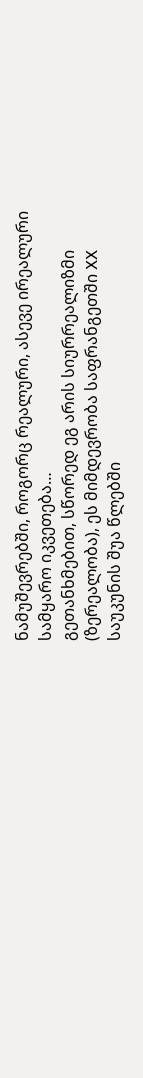ნამუშევრებში, როგორც რეალური, ასევე ირეალური სამყარო იკვეთება…
გეთანხმებით, სწორედ ეგ არის სიურრეალიზმი (ზერეალობა), ეს მიმდევრობა საფრანგეთში XX საუკუნის შუა წლებში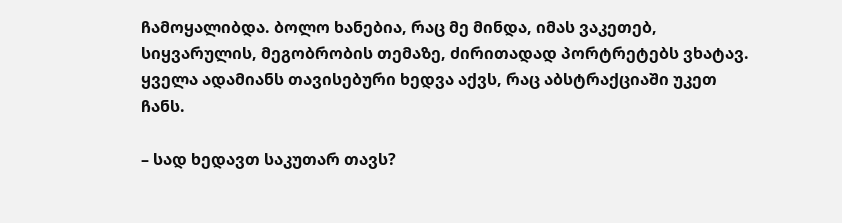ჩამოყალიბდა. ბოლო ხანებია, რაც მე მინდა, იმას ვაკეთებ, სიყვარულის, მეგობრობის თემაზე, ძირითადად პორტრეტებს ვხატავ. ყველა ადამიანს თავისებური ხედვა აქვს, რაც აბსტრაქციაში უკეთ ჩანს.

– სად ხედავთ საკუთარ თავს?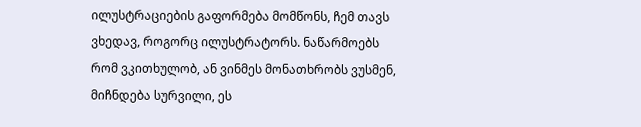ილუსტრაციების გაფორმება მომწონს, ჩემ თავს ვხედავ, როგორც ილუსტრატორს. ნაწარმოებს რომ ვკითხულობ, ან ვინმეს მონათხრობს ვუსმენ, მიჩნდება სურვილი, ეს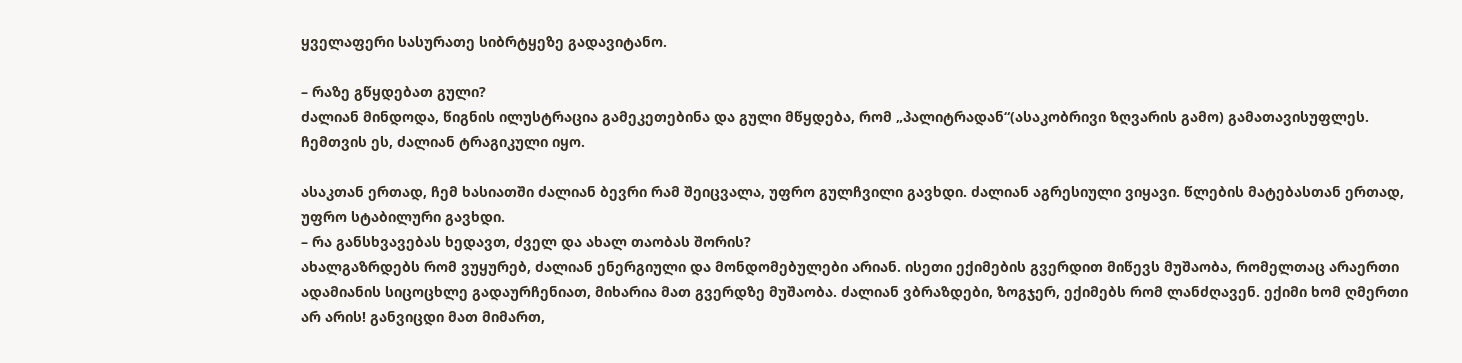ყველაფერი სასურათე სიბრტყეზე გადავიტანო.

– რაზე გწყდებათ გული?
ძალიან მინდოდა, წიგნის ილუსტრაცია გამეკეთებინა და გული მწყდება, რომ „პალიტრადან“(ასაკობრივი ზღვარის გამო) გამათავისუფლეს. ჩემთვის ეს, ძალიან ტრაგიკული იყო.

ასაკთან ერთად, ჩემ ხასიათში ძალიან ბევრი რამ შეიცვალა, უფრო გულჩვილი გავხდი. ძალიან აგრესიული ვიყავი. წლების მატებასთან ერთად, უფრო სტაბილური გავხდი.
– რა განსხვავებას ხედავთ, ძველ და ახალ თაობას შორის?
ახალგაზრდებს რომ ვუყურებ, ძალიან ენერგიული და მონდომებულები არიან. ისეთი ექიმების გვერდით მიწევს მუშაობა, რომელთაც არაერთი ადამიანის სიცოცხლე გადაურჩენიათ, მიხარია მათ გვერდზე მუშაობა. ძალიან ვბრაზდები, ზოგჯერ, ექიმებს რომ ლანძღავენ. ექიმი ხომ ღმერთი არ არის! განვიცდი მათ მიმართ,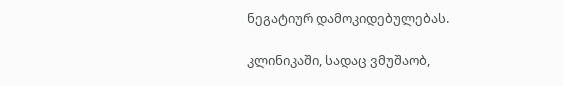ნეგატიურ დამოკიდებულებას.

კლინიკაში, სადაც ვმუშაობ,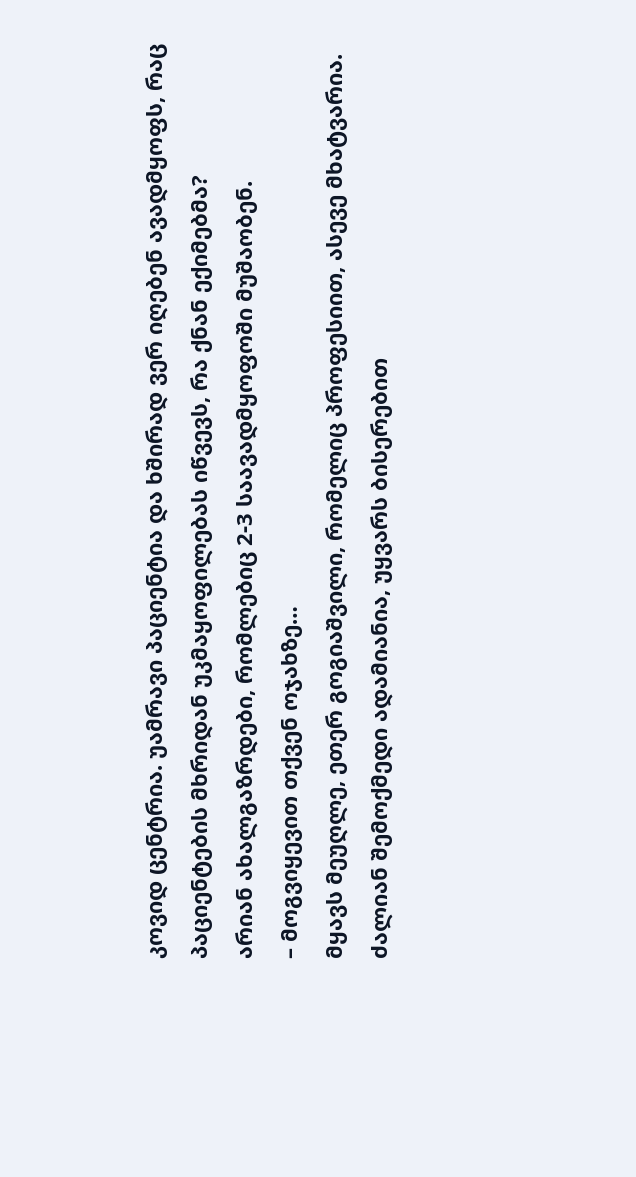კოვიდ ცენტრია. უამრავი პაციენტია და ხშირად ვერ იღებენ ავადმყოფს, რაც პაციენტების მხრიდან უკმაყოფილებას იწვევს, რა ქნან ექიმებმა?
არიან ახალგაზრდები, რომლებიც 2-3 საავადმყოფოში მუშაობენ.
– მოგვიყევით თქვენ ოჯახზე…
მყავს მეუღლე, ეთერ გოგიაშვილი, რომელიც პროფესიით, ასევე მხატვარია. ძალიან შემოქმედი ადამიანია, უყვარს ბისერებით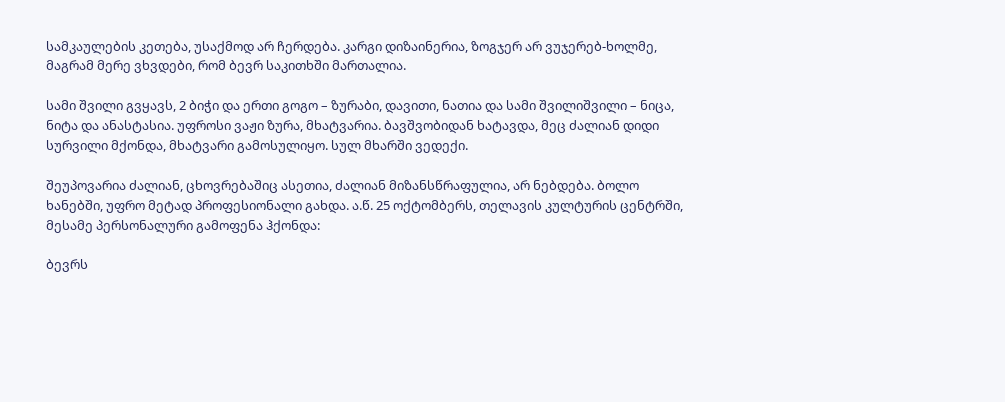სამკაულების კეთება, უსაქმოდ არ ჩერდება. კარგი დიზაინერია, ზოგჯერ არ ვუჯერებ-ხოლმე, მაგრამ მერე ვხვდები, რომ ბევრ საკითხში მართალია.

სამი შვილი გვყავს, 2 ბიჭი და ერთი გოგო – ზურაბი, დავითი, ნათია და სამი შვილიშვილი – ნიცა, ნიტა და ანასტასია. უფროსი ვაჟი ზურა, მხატვარია. ბავშვობიდან ხატავდა, მეც ძალიან დიდი სურვილი მქონდა, მხატვარი გამოსულიყო. სულ მხარში ვედექი.

შეუპოვარია ძალიან, ცხოვრებაშიც ასეთია, ძალიან მიზანსწრაფულია, არ ნებდება. ბოლო ხანებში, უფრო მეტად პროფესიონალი გახდა. ა.წ. 25 ოქტომბერს, თელავის კულტურის ცენტრში, მესამე პერსონალური გამოფენა ჰქონდა:

ბევრს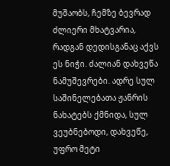მუშაობს, ჩემზე ბევრად ძლიერი მხატვარია, რადგან დედისგანაც აქვს ეს ნიჭი. ძალიან დახვეწა ნამუშევრები. ადრე სულ საშინელებათა ჟანრის ნახატებს ქმნიდა, სულ ვეუბნებოდი, დახვეწე, უფრო მეტი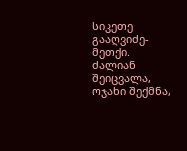სიკეთე გააღვიძე-მეთქი.
ძალიან შეიცვალა, ოჯახი შექმნა,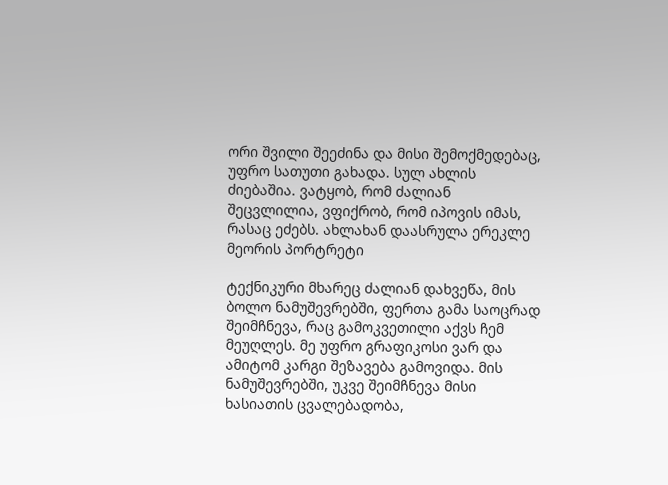ორი შვილი შეეძინა და მისი შემოქმედებაც, უფრო სათუთი გახადა. სულ ახლის ძიებაშია. ვატყობ, რომ ძალიან შეცვლილია, ვფიქრობ, რომ იპოვის იმას, რასაც ეძებს. ახლახან დაასრულა ერეკლე მეორის პორტრეტი

ტექნიკური მხარეც ძალიან დახვეწა, მის ბოლო ნამუშევრებში, ფერთა გამა საოცრად შეიმჩნევა, რაც გამოკვეთილი აქვს ჩემ მეუღლეს. მე უფრო გრაფიკოსი ვარ და ამიტომ კარგი შეზავება გამოვიდა. მის ნამუშევრებში, უკვე შეიმჩნევა მისი ხასიათის ცვალებადობა,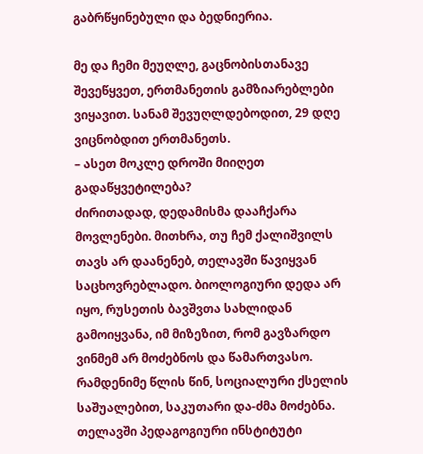გაბრწყინებული და ბედნიერია.

მე და ჩემი მეუღლე, გაცნობისთანავე შევეწყვეთ, ერთმანეთის გამზიარებლები ვიყავით. სანამ შევუღლდებოდით, 29 დღე ვიცნობდით ერთმანეთს.
– ასეთ მოკლე დროში მიიღეთ გადაწყვეტილება?
ძირითადად, დედამისმა დააჩქარა მოვლენები. მითხრა, თუ ჩემ ქალიშვილს თავს არ დაანენებ, თელავში წავიყვან საცხოვრებლადო. ბიოლოგიური დედა არ იყო, რუსეთის ბავშვთა სახლიდან გამოიყვანა, იმ მიზეზით, რომ გავზარდო ვინმემ არ მოძებნოს და წამართვასო.
რამდენიმე წლის წინ, სოციალური ქსელის საშუალებით, საკუთარი და-ძმა მოძებნა. თელავში პედაგოგიური ინსტიტუტი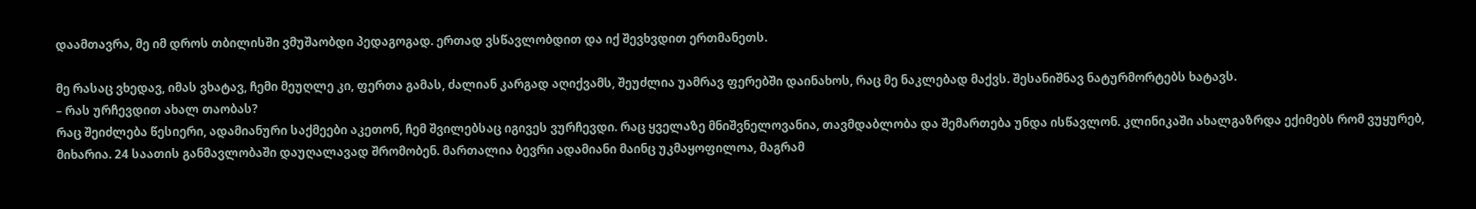დაამთავრა, მე იმ დროს თბილისში ვმუშაობდი პედაგოგად. ერთად ვსწავლობდით და იქ შევხვდით ერთმანეთს.

მე რასაც ვხედავ, იმას ვხატავ, ჩემი მეუღლე კი, ფერთა გამას, ძალიან კარგად აღიქვამს, შეუძლია უამრავ ფერებში დაინახოს, რაც მე ნაკლებად მაქვს. შესანიშნავ ნატურმორტებს ხატავს.
– რას ურჩევდით ახალ თაობას?
რაც შეიძლება წესიერი, ადამიანური საქმეები აკეთონ, ჩემ შვილებსაც იგივეს ვურჩევდი. რაც ყველაზე მნიშვნელოვანია, თავმდაბლობა და შემართება უნდა ისწავლონ. კლინიკაში ახალგაზრდა ექიმებს რომ ვუყურებ, მიხარია. 24 საათის განმავლობაში დაუღალავად შრომობენ. მართალია ბევრი ადამიანი მაინც უკმაყოფილოა, მაგრამ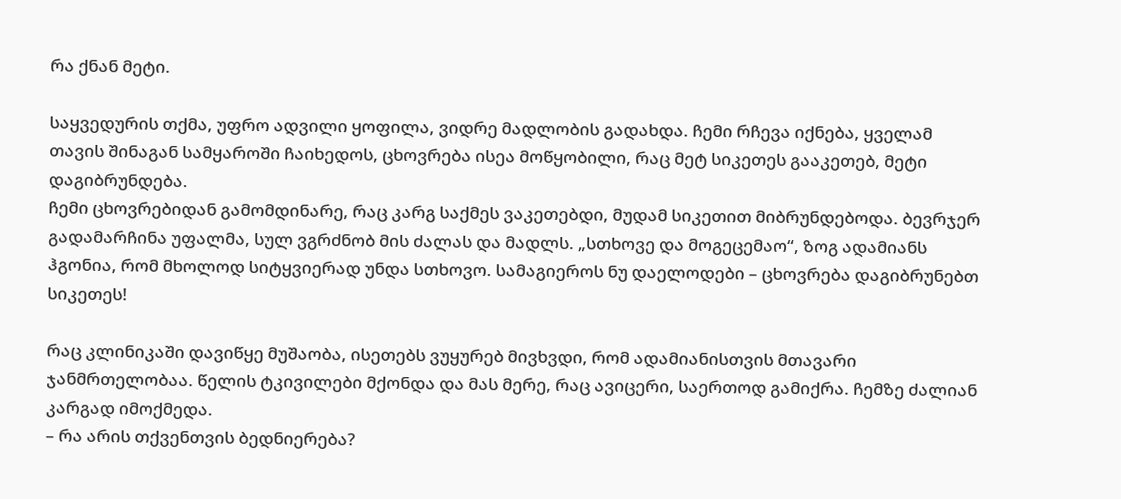რა ქნან მეტი.

საყვედურის თქმა, უფრო ადვილი ყოფილა, ვიდრე მადლობის გადახდა. ჩემი რჩევა იქნება, ყველამ თავის შინაგან სამყაროში ჩაიხედოს, ცხოვრება ისეა მოწყობილი, რაც მეტ სიკეთეს გააკეთებ, მეტი დაგიბრუნდება.
ჩემი ცხოვრებიდან გამომდინარე, რაც კარგ საქმეს ვაკეთებდი, მუდამ სიკეთით მიბრუნდებოდა. ბევრჯერ გადამარჩინა უფალმა, სულ ვგრძნობ მის ძალას და მადლს. „სთხოვე და მოგეცემაო“, ზოგ ადამიანს ჰგონია, რომ მხოლოდ სიტყვიერად უნდა სთხოვო. სამაგიეროს ნუ დაელოდები – ცხოვრება დაგიბრუნებთ სიკეთეს!

რაც კლინიკაში დავიწყე მუშაობა, ისეთებს ვუყურებ მივხვდი, რომ ადამიანისთვის მთავარი ჯანმრთელობაა. წელის ტკივილები მქონდა და მას მერე, რაც ავიცერი, საერთოდ გამიქრა. ჩემზე ძალიან კარგად იმოქმედა.
– რა არის თქვენთვის ბედნიერება?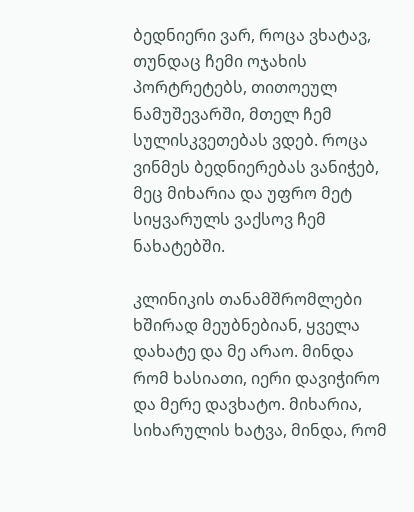ბედნიერი ვარ, როცა ვხატავ, თუნდაც ჩემი ოჯახის პორტრეტებს, თითოეულ ნამუშევარში, მთელ ჩემ სულისკვეთებას ვდებ. როცა ვინმეს ბედნიერებას ვანიჭებ, მეც მიხარია და უფრო მეტ სიყვარულს ვაქსოვ ჩემ ნახატებში.

კლინიკის თანამშრომლები ხშირად მეუბნებიან, ყველა დახატე და მე არაო. მინდა რომ ხასიათი, იერი დავიჭირო და მერე დავხატო. მიხარია, სიხარულის ხატვა, მინდა, რომ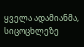ყველა ადამიანმა, სიცოცხლეზე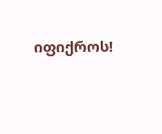იფიქროს!